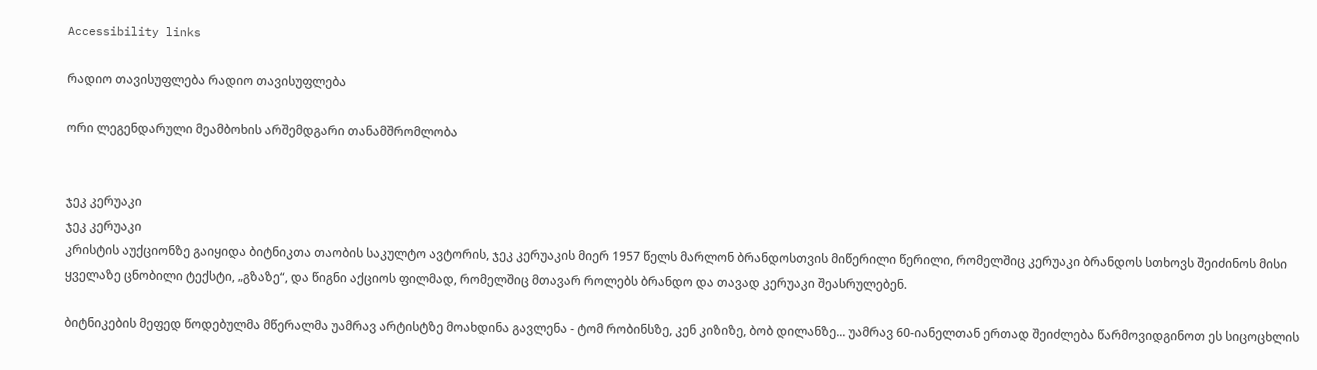Accessibility links

რადიო თავისუფლება რადიო თავისუფლება

ორი ლეგენდარული მეამბოხის არშემდგარი თანამშრომლობა


ჯეკ კერუაკი
ჯეკ კერუაკი
კრისტის აუქციონზე გაიყიდა ბიტნიკთა თაობის საკულტო ავტორის, ჯეკ კერუაკის მიერ 1957 წელს მარლონ ბრანდოსთვის მიწერილი წერილი, რომელშიც კერუაკი ბრანდოს სთხოვს შეიძინოს მისი ყველაზე ცნობილი ტექსტი, „გზაზე“, და წიგნი აქციოს ფილმად, რომელშიც მთავარ როლებს ბრანდო და თავად კერუაკი შეასრულებენ.

ბიტნიკების მეფედ წოდებულმა მწერალმა უამრავ არტისტზე მოახდინა გავლენა - ტომ რობინსზე, კენ კიზიზე, ბობ დილანზე... უამრავ 60-იანელთან ერთად შეიძლება წარმოვიდგინოთ ეს სიცოცხლის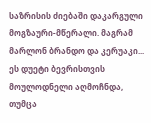საზრისის ძიებაში დაკარგული მოგზაური-მწერალი. მაგრამ მარლონ ბრანდო და კერუაკი... ეს დუეტი ბევრისთვის მოულოდნელი აღმოჩნდა, თუმცა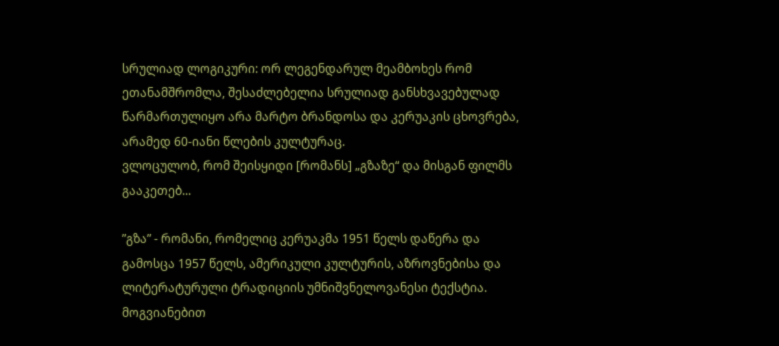სრულიად ლოგიკური: ორ ლეგენდარულ მეამბოხეს რომ ეთანამშრომლა, შესაძლებელია სრულიად განსხვავებულად წარმართულიყო არა მარტო ბრანდოსა და კერუაკის ცხოვრება, არამედ 60-იანი წლების კულტურაც.
ვლოცულობ, რომ შეისყიდი [რომანს] „გზაზე“ და მისგან ფილმს გააკეთებ...

”გზა” - რომანი, რომელიც კერუაკმა 1951 წელს დაწერა და გამოსცა 1957 წელს, ამერიკული კულტურის, აზროვნებისა და ლიტერატურული ტრადიციის უმნიშვნელოვანესი ტექსტია. მოგვიანებით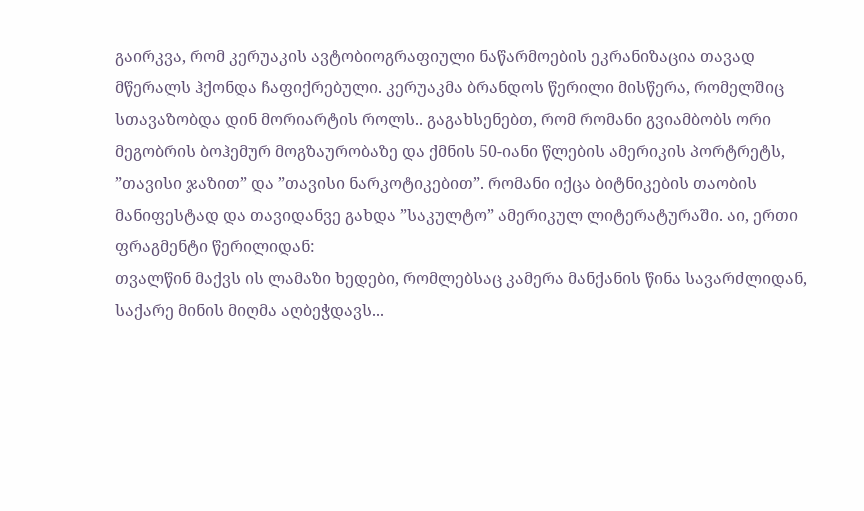გაირკვა, რომ კერუაკის ავტობიოგრაფიული ნაწარმოების ეკრანიზაცია თავად მწერალს ჰქონდა ჩაფიქრებული. კერუაკმა ბრანდოს წერილი მისწერა, რომელშიც სთავაზობდა დინ მორიარტის როლს.. გაგახსენებთ, რომ რომანი გვიამბობს ორი მეგობრის ბოჰემურ მოგზაურობაზე და ქმნის 50-იანი წლების ამერიკის პორტრეტს, ”თავისი ჯაზით” და ”თავისი ნარკოტიკებით”. რომანი იქცა ბიტნიკების თაობის მანიფესტად და თავიდანვე გახდა ”საკულტო” ამერიკულ ლიტერატურაში. აი, ერთი ფრაგმენტი წერილიდან:
თვალწინ მაქვს ის ლამაზი ხედები, რომლებსაც კამერა მანქანის წინა სავარძლიდან, საქარე მინის მიღმა აღბეჭდავს...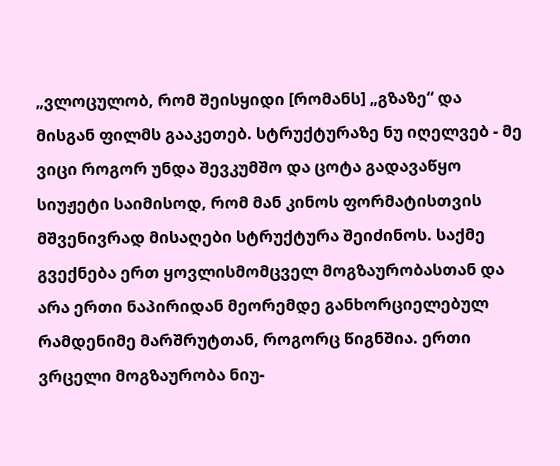„ვლოცულობ, რომ შეისყიდი [რომანს] „გზაზე“ და მისგან ფილმს გააკეთებ. სტრუქტურაზე ნუ იღელვებ - მე ვიცი როგორ უნდა შევკუმშო და ცოტა გადავაწყო სიუჟეტი საიმისოდ, რომ მან კინოს ფორმატისთვის მშვენივრად მისაღები სტრუქტურა შეიძინოს. საქმე გვექნება ერთ ყოვლისმომცველ მოგზაურობასთან და არა ერთი ნაპირიდან მეორემდე განხორციელებულ რამდენიმე მარშრუტთან, როგორც წიგნშია. ერთი ვრცელი მოგზაურობა ნიუ-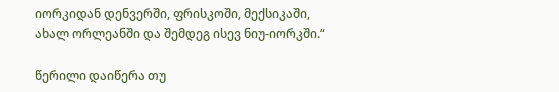იორკიდან დენვერში, ფრისკოში, მექსიკაში, ახალ ორლეანში და შემდეგ ისევ ნიუ-იორკში.“

წერილი დაიწერა თუ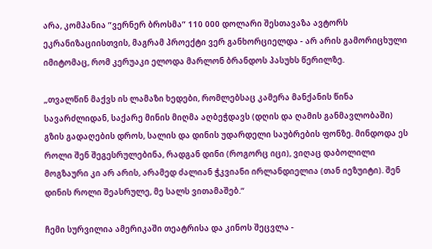არა, კომპანია ”ვერნერ ბროსმა” 110 000 დოლარი შესთავაზა ავტორს ეკრანიზაციისთვის, მაგრამ პროექტი ვერ განხორციელდა - არ არის გამორიცხული იმიტომაც, რომ კერუაკი ელოდა მარლონ ბრანდოს პასუხს წერილზე.

„თვალწინ მაქვს ის ლამაზი ხედები, რომლებსაც კამერა მანქანის წინა სავარძლიდან, საქარე მინის მიღმა აღბეჭდავს (დღის და ღამის განმავლობაში) გზის გადაღების დროს, სალის და დინის უდარდელი საუბრების ფონზე. მინდოდა ეს როლი შენ შეგესრულებინა, რადგან დინი (როგორც იცი), ვიღაც დაბოლილი მოგზაური კი არ არის, არამედ ძალიან ჭკვიანი ირლანდიელია (თან იეზუიტი). შენ დინის როლი შეასრულე, მე სალს ვითამაშებ.“

ჩემი სურვილია ამერიკაში თეატრისა და კინოს შეცვლა -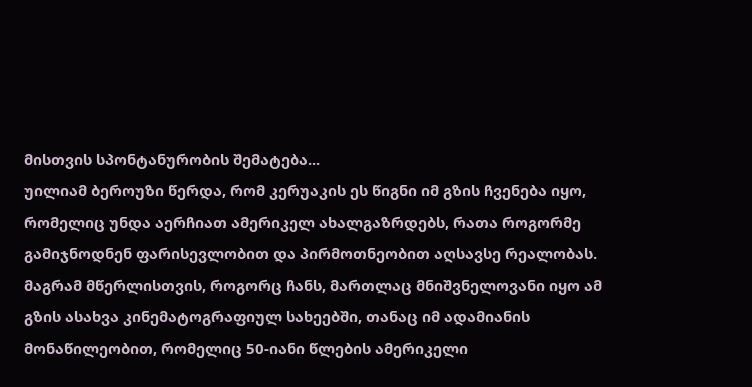მისთვის სპონტანურობის შემატება...
უილიამ ბეროუზი წერდა, რომ კერუაკის ეს წიგნი იმ გზის ჩვენება იყო, რომელიც უნდა აერჩიათ ამერიკელ ახალგაზრდებს, რათა როგორმე გამიჯნოდნენ ფარისევლობით და პირმოთნეობით აღსავსე რეალობას. მაგრამ მწერლისთვის, როგორც ჩანს, მართლაც მნიშვნელოვანი იყო ამ გზის ასახვა კინემატოგრაფიულ სახეებში, თანაც იმ ადამიანის მონაწილეობით, რომელიც 50-იანი წლების ამერიკელი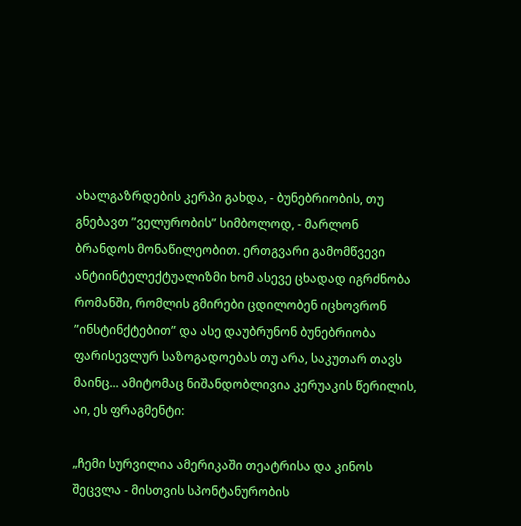ახალგაზრდების კერპი გახდა, - ბუნებრიობის, თუ გნებავთ ”ველურობის” სიმბოლოდ, - მარლონ ბრანდოს მონაწილეობით. ერთგვარი გამომწვევი ანტიინტელექტუალიზმი ხომ ასევე ცხადად იგრძნობა რომანში, რომლის გმირები ცდილობენ იცხოვრონ ”ინსტინქტებით” და ასე დაუბრუნონ ბუნებრიობა ფარისევლურ საზოგადოებას თუ არა, საკუთარ თავს მაინც... ამიტომაც ნიშანდობლივია კერუაკის წერილის, აი, ეს ფრაგმენტი:

„ჩემი სურვილია ამერიკაში თეატრისა და კინოს შეცვლა - მისთვის სპონტანურობის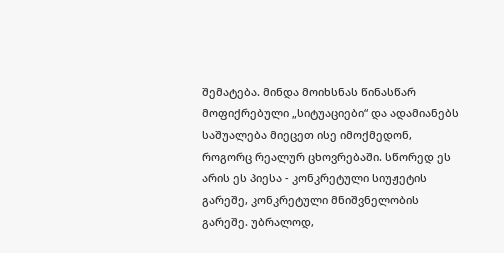შემატება. მინდა მოიხსნას წინასწარ მოფიქრებული „სიტუაციები“ და ადამიანებს საშუალება მიეცეთ ისე იმოქმედონ, როგორც რეალურ ცხოვრებაში. სწორედ ეს არის ეს პიესა - კონკრეტული სიუჟეტის გარეშე, კონკრეტული მნიშვნელობის გარეშე. უბრალოდ,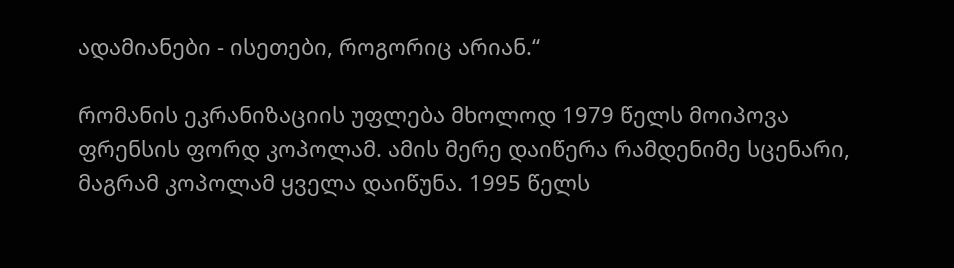ადამიანები - ისეთები, როგორიც არიან.“

რომანის ეკრანიზაციის უფლება მხოლოდ 1979 წელს მოიპოვა ფრენსის ფორდ კოპოლამ. ამის მერე დაიწერა რამდენიმე სცენარი, მაგრამ კოპოლამ ყველა დაიწუნა. 1995 წელს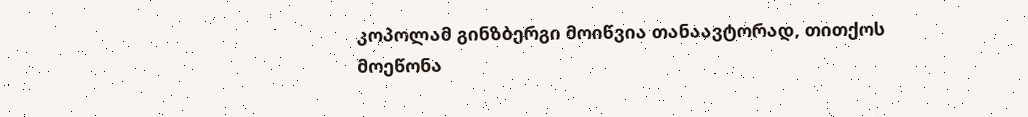კოპოლამ გინზბერგი მოიწვია თანაავტორად, თითქოს მოეწონა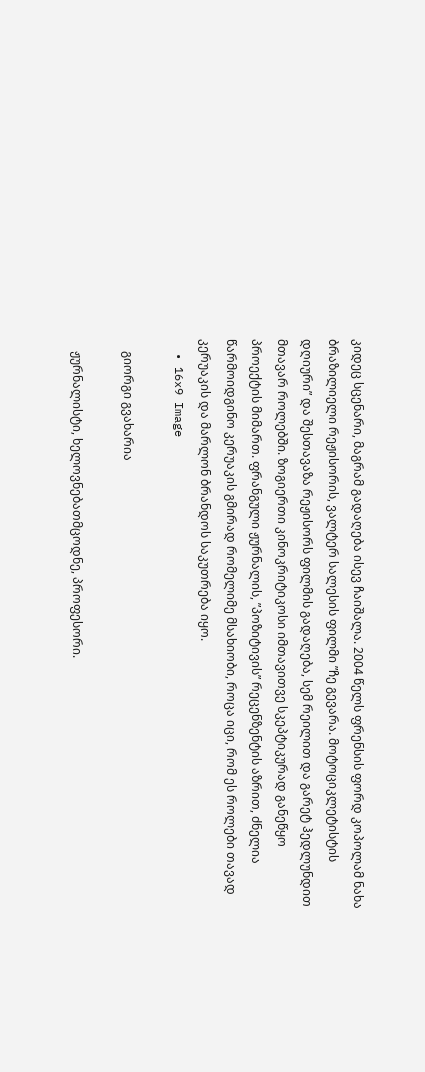კიდეც სცენარი, მაგრამ გადაღება ისევ ჩაიშალა. 2004 წელს ფრენსის ფორდ კოპოლამ ნახა ბრაზილიელი რეჟისორის, ვალტერ სალესის ფილმი ”ჩე გევარა. მოტოციკლეტისტის დღიური” და შესთავაზა რეჟისორს ფილმის გადაღება, სემ რეილით და გარეტ ჰედლუნდით მთავარ როლებში. ზოგიერთი კინოკრიტიკოსი იმთავითვე სკეპტიკურად განეწყო პროექტის მიმართ. ფრანგული ჟურნალის, ”პოზიტივის” რეცენზენტის აზრით, ძნელია წარმოიდგინო კერუაკის გმირად რომელიმე მსახიობი, როცა იცი, რომ ეს როლები თავად კერუაკის და მარლონ ბრანდოს საკუთრება იყო.
  • 16x9 Image

    გიორგი გვახარია

    ჟურნალისტი, ხელოვნებათმცოდნე, პროფესორი.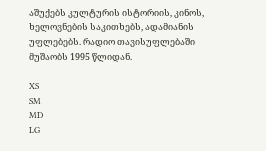აშუქებს კულტურის ისტორიის, კინოს, ხელოვნების საკითხებს, ადამიანის უფლებებს. რადიო თავისუფლებაში მუშაობს 1995 წლიდან.

XS
SM
MD
LG